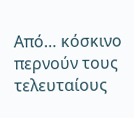Από… κόσκινο περνούν τους τελευταίους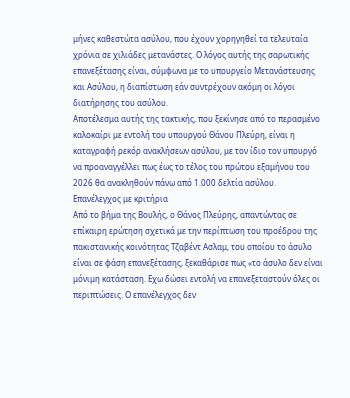μήνες καθεστώτα ασύλου, που έχουν χορηγηθεί τα τελευταία χρόνια σε χιλιάδες μετανάστες. Ο λόγος αυτής της σαρωτικής επανεξέτασης είναι, σύμφωνα με το υπουργείο Μετανάστευσης και Ασύλου, η διαπίστωση εάν συντρέχουν ακόμη οι λόγοι διατήρησης του ασύλου.
Αποτέλεσμα αυτής της τακτικής, που ξεκίνησε από το περασμένο καλοκαίρι με εντολή του υπουργού Θάνου Πλεύρη, είναι η καταγραφή ρεκόρ ανακλήσεων ασύλου, με τον ίδιο τον υπουργό να προαναγγέλλει πως έως το τέλος του πρώτου εξαμήνου του 2026 θα ανακληθούν πάνω από 1.000 δελτία ασύλου.
Επανέλεγχος με κριτήρια
Από το βήμα της Βουλής, ο Θάνος Πλεύρης, απαντώντας σε επίκαιρη ερώτηση σχετικά με την περίπτωση του προέδρου της πακιστανικής κοινότητας Τζαβέντ Ασλαμ, του οποίου το άσυλο είναι σε φάση επανεξέτασης, ξεκαθάρισε πως «το άσυλο δεν είναι μόνιμη κατάσταση. Εχω δώσει εντολή να επανεξεταστούν όλες οι περιπτώσεις. Ο επανέλεγχος δεν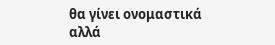θα γίνει ονομαστικά αλλά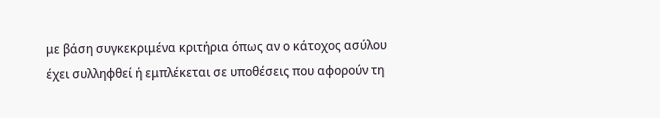με βάση συγκεκριμένα κριτήρια όπως αν ο κάτοχος ασύλου έχει συλληφθεί ή εμπλέκεται σε υποθέσεις που αφορούν τη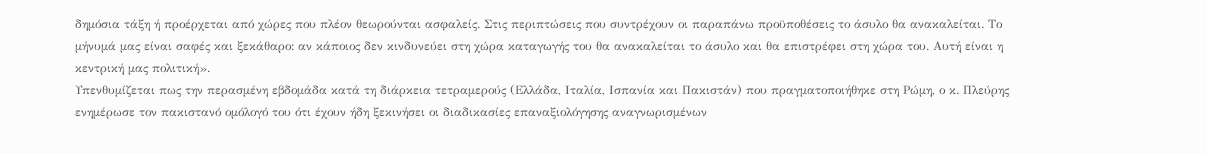δημόσια τάξη ή προέρχεται από χώρες που πλέον θεωρούνται ασφαλείς. Στις περιπτώσεις που συντρέχουν οι παραπάνω προϋποθέσεις το άσυλο θα ανακαλείται. Το μήνυμά μας είναι σαφές και ξεκάθαρο: αν κάποιος δεν κινδυνεύει στη χώρα καταγωγής του θα ανακαλείται το άσυλο και θα επιστρέφει στη χώρα του. Αυτή είναι η κεντρική μας πολιτική».
Υπενθυμίζεται πως την περασμένη εβδομάδα κατά τη διάρκεια τετραμερούς (Ελλάδα, Ιταλία, Ισπανία και Πακιστάν) που πραγματοποιήθηκε στη Ρώμη, ο κ. Πλεύρης ενημέρωσε τον πακιστανό ομόλογό του ότι έχουν ήδη ξεκινήσει οι διαδικασίες επαναξιολόγησης αναγνωρισμένων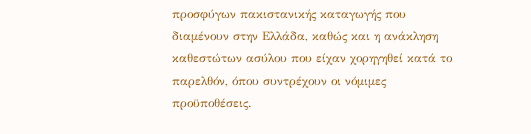προσφύγων πακιστανικής καταγωγής που διαμένουν στην Ελλάδα, καθώς και η ανάκληση καθεστώτων ασύλου που είχαν χορηγηθεί κατά το παρελθόν, όπου συντρέχουν οι νόμιμες προϋποθέσεις.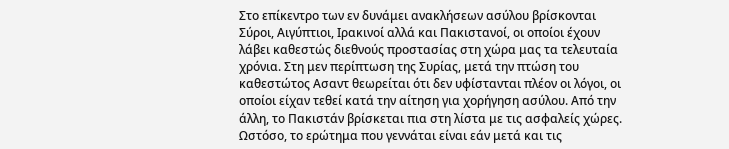Στο επίκεντρο των εν δυνάμει ανακλήσεων ασύλου βρίσκονται Σύροι, Αιγύπτιοι, Ιρακινοί αλλά και Πακιστανοί, οι οποίοι έχουν λάβει καθεστώς διεθνούς προστασίας στη χώρα μας τα τελευταία χρόνια. Στη μεν περίπτωση της Συρίας, μετά την πτώση του καθεστώτος Ασαντ θεωρείται ότι δεν υφίστανται πλέον οι λόγοι, οι οποίοι είχαν τεθεί κατά την αίτηση για χορήγηση ασύλου. Από την άλλη, το Πακιστάν βρίσκεται πια στη λίστα με τις ασφαλείς χώρες.
Ωστόσο, το ερώτημα που γεννάται είναι εάν μετά και τις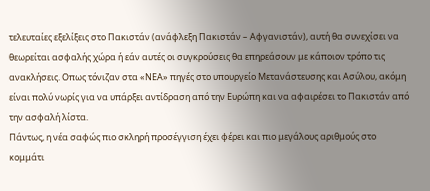τελευταίες εξελίξεις στο Πακιστάν (ανάφλεξη Πακιστάν – Αφγανιστάν), αυτή θα συνεχίσει να θεωρείται ασφαλής χώρα ή εάν αυτές οι συγκρούσεις θα επηρεάσουν με κάποιον τρόπο τις ανακλήσεις. Οπως τόνιζαν στα «ΝΕΑ» πηγές στο υπουργείο Μετανάστευσης και Ασύλου, ακόμη είναι πολύ νωρίς για να υπάρξει αντίδραση από την Ευρώπη και να αφαιρέσει το Πακιστάν από την ασφαλή λίστα.
Πάντως, η νέα σαφώς πιο σκληρή προσέγγιση έχει φέρει και πιο μεγάλους αριθμούς στο κομμάτι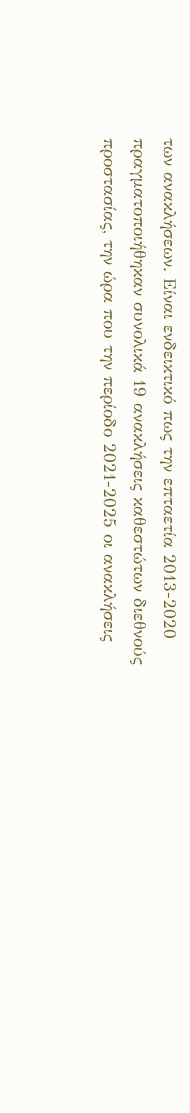των ανακλήσεων. Είναι ενδεικτικό πως την επταετία 2013-2020 πραγματοποιήθηκαν συνολικά 19 ανακλήσεις καθεστώτων διεθνούς προστασίας, την ώρα που την περίοδο 2021-2025 οι ανακλήσεις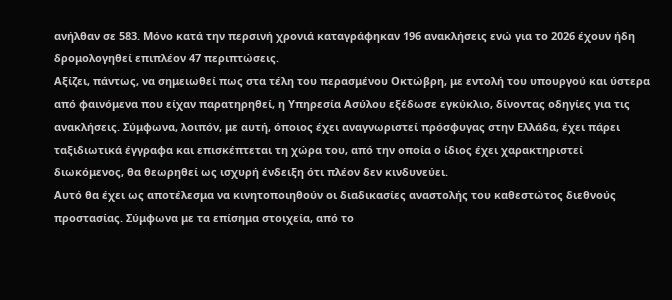ανήλθαν σε 583. Μόνο κατά την περσινή χρονιά καταγράφηκαν 196 ανακλήσεις ενώ για το 2026 έχουν ήδη δρομολογηθεί επιπλέον 47 περιπτώσεις.
Αξίζει, πάντως, να σημειωθεί πως στα τέλη του περασμένου Οκτώβρη, με εντολή του υπουργού και ύστερα από φαινόμενα που είχαν παρατηρηθεί, η Υπηρεσία Ασύλου εξέδωσε εγκύκλιο, δίνοντας οδηγίες για τις ανακλήσεις. Σύμφωνα, λοιπόν, με αυτή, όποιος έχει αναγνωριστεί πρόσφυγας στην Ελλάδα, έχει πάρει ταξιδιωτικά έγγραφα και επισκέπτεται τη χώρα του, από την οποία ο ίδιος έχει χαρακτηριστεί διωκόμενος, θα θεωρηθεί ως ισχυρή ένδειξη ότι πλέον δεν κινδυνεύει.
Αυτό θα έχει ως αποτέλεσμα να κινητοποιηθούν οι διαδικασίες αναστολής του καθεστώτος διεθνούς προστασίας. Σύμφωνα με τα επίσημα στοιχεία, από το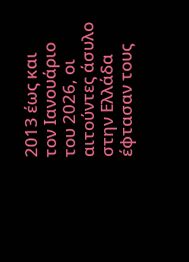2013 έως και τον Ιανουάριο του 2026, οι αιτούντες άσυλο στην Ελλάδα έφτασαν τους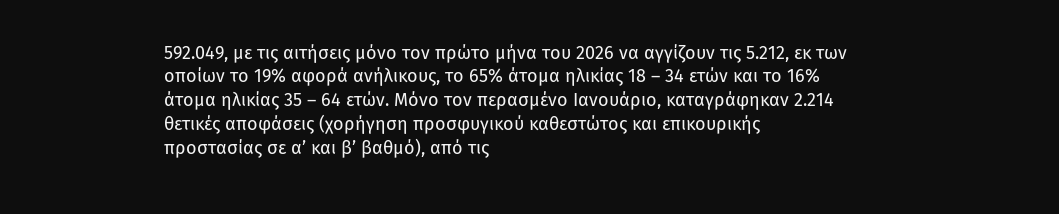592.049, με τις αιτήσεις μόνο τον πρώτο μήνα του 2026 να αγγίζουν τις 5.212, εκ των οποίων το 19% αφορά ανήλικους, το 65% άτομα ηλικίας 18 – 34 ετών και το 16% άτομα ηλικίας 35 – 64 ετών. Μόνο τον περασμένο Ιανουάριο, καταγράφηκαν 2.214 θετικές αποφάσεις (χορήγηση προσφυγικού καθεστώτος και επικουρικής προστασίας σε α’ και β’ βαθμό), από τις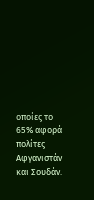οποίες το 65% αφορά πολίτες Αφγανιστάν και Σουδάν.